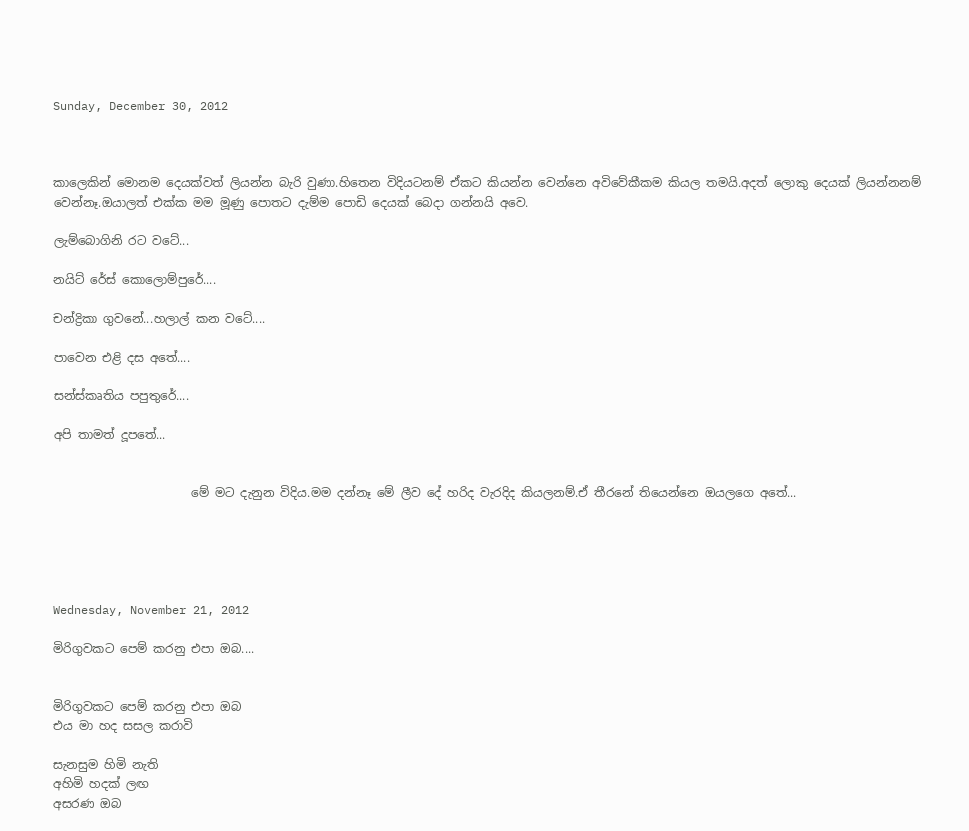Sunday, December 30, 2012



කාලෙකින් මොනම දෙයක්වත් ලියන්න බැරි වුණා.හිතෙන විදියටනම් ඒකට කියන්න වෙන්නෙ අවිවේකීකම කියල තමයි.අදත් ලොකු දෙයක් ලියන්නනම් වෙන්නෑ.ඔයාලත් එක්ක මම මූණු පොතට දැම්ම පොඩි දෙයක් බෙදා ගන්නයි අවෙ.

ලැම්බොගිනි රට වටේ...

නයිට් රේස් කොලොම්පුරේ....

චන්ද්‍රිකා ගුවනේ...හලාල් කන වටේ....

පාවෙන එළි දස අතේ....

සන්ස්කෘතිය පපුතුරේ....

අපි තාමත් දූපතේ...


                       මේ මට දැනුන විදි‍ය.මම දන්නෑ මේ ලීව දේ හරිද වැරදිද කියලනම්.ඒ තීරනේ තියෙන්නෙ ඔයලගෙ අතේ...





Wednesday, November 21, 2012

මිරිගුවකට පෙම් කරනු එපා ඔබ....


මිරිගුවකට පෙම් කරනු එපා ඔබ
එ‍ය මා හද සසල කරාවි

සැනසුම හිමි නැති
අහිමි හදක් ලඟ
අසරණ ඔබ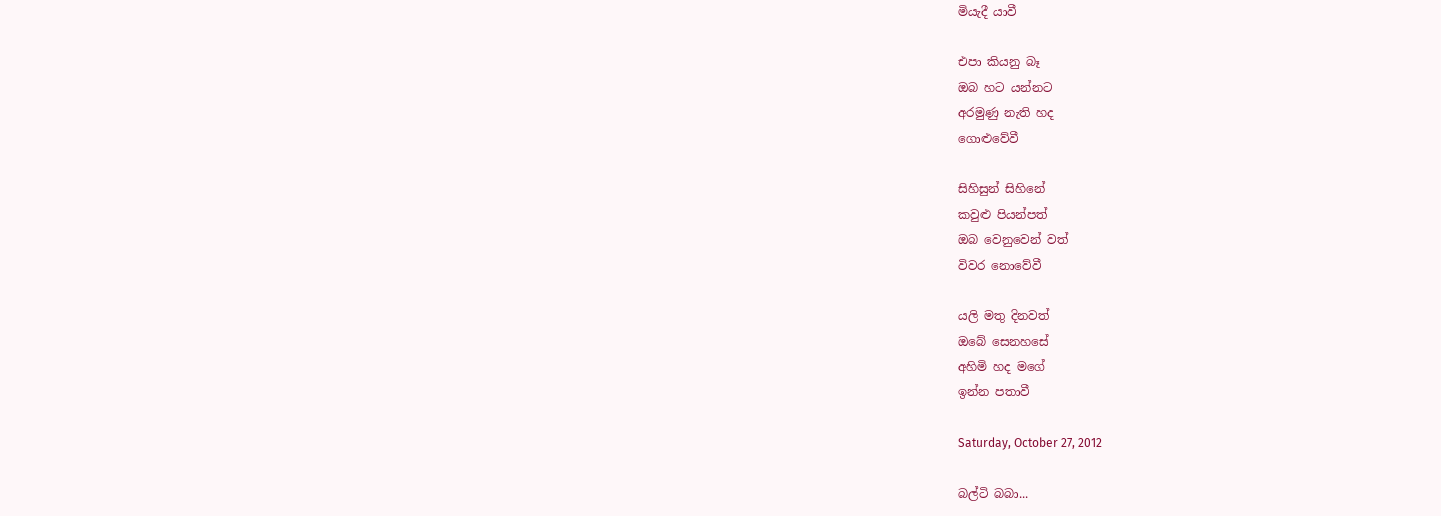මියැදී යාවී

එපා කියනු බෑ
ඔබ හට යන්නට
අරමුණු නැති හද
ගොළුවේවී

සිහිසුන් සිහිනේ
කවුළු පියන්පත්
ඔබ වෙනුවෙන් වත්
විවර නොවේවී

යලි මතු දිනවත්
ඔබේ සෙනහසේ
අහිමි හද මගේ
ඉන්න පතාවී

Saturday, October 27, 2012

බල්ටි බබා...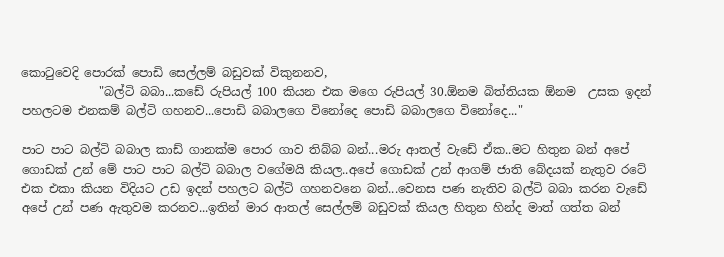කොටුවෙදි පොරක් පොඩි සෙල්ලම් බඩුවක් විකුනනව,
             "බල්ටි බබා...කඩේ රුපියල් 100 කියන එක මගෙ රුපියල් 30.ඕනම බිත්තියක ඕනම  උසක ඉදන් පහලටම එනකම් බල්ටි ගහනව...පොඩි බබාලගෙ විනෝදෙ පොඩි බබාලගෙ විනෝදෙ..."

පාට පාට බල්ටි බබාල කාඩ් ගානක්ම පොර ගාව තිබ්බ බන්...මරු ආතල් වැඩේ ඒක..මට හිතුන බන් අපේ ගොඩක් උන් මේ පාට පාට බල්ටි බබාල වගේමයි කියල..අපේ ගොඩක් උන් ආගම් ජාති බේදයක් නැතුව රටේ එක එකා කියන විදි‍යට උඩ ඉදන් පහලට බල්ටි ගහනවනෙ බන්...වෙනස පණ නැතිව බල්ටි බබා කරන වැඩේ අපේ උන් පණ ඇතුවම කරනව...ඉතින් මාර ආතල් සෙල්ලම් බඩුවක් කියල හිතුන හින්ද මාත් ගත්ත බන්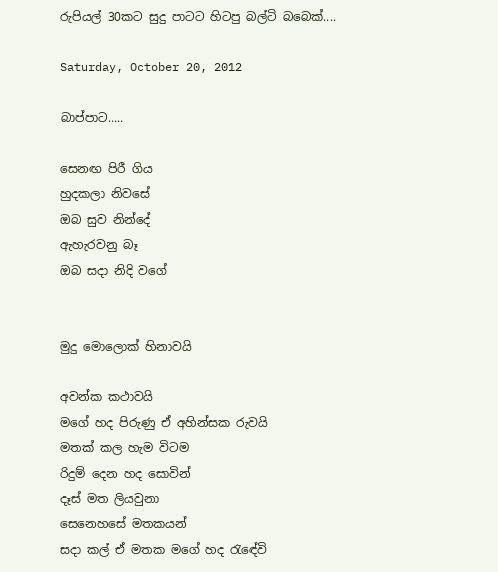රුපියල් 30කට සුදු පාටට හිටපු බල්ටි බබෙක්....

Saturday, October 20, 2012

බාප්පාට.....

සෙනඟ පිරී ගිය
හුදකලා නිවසේ
ඔබ සුව නින්දේ
ඇහැරවනු බෑ
ඔබ සදා නිදි වගේ


මුදු මොලොක් හිනාවයි

අවන්ක කථාවයි
මගේ හද පිරුණු ඒ අහින්සක රුවයි
මතක් කල හැම විටම
රිදුම් දෙන හද සොවින්
දෑස් මත ලියවුනා
සෙනෙහසේ මතකයන්
සදා කල් ඒ මතක මගේ හද රැ‍ඳේවි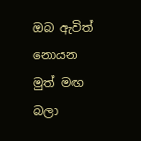ඔබ ඇවිත් නොයන මුත් මඟ බලා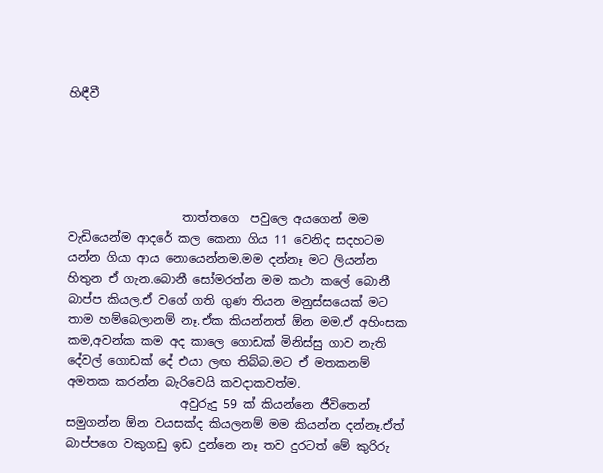හිඳීවී





                   තාත්තගෙ  පවුලෙ අයගෙන් මම වැඩියෙන්ම ආදරේ කල කෙනා ගිය 11 වෙනිද සදහටම යන්න ගියා ආය නොයෙන්නම.මම දන්නෑ මට ලියන්න හිතුන ඒ ගැන.බොනී සෝමරත්න මම කථා කලේ බොනී බාප්ප කියල.ඒ වගේ ගති ගුණ තියන මනුස්සයෙක් මට තාම හම්බෙලානම් නෑ.ඒක කියන්නත් ඕන මම.ඒ අහිංසක කම,අවන්ක කම අද කාලෙ ගොඩක් මිනිස්සු ගාව නැති දේවල් ගොඩක් දේ එයා ලඟ තිබ්බ.මට ඒ මතකනම් අමතක කරන්න බැරිවෙයි කවදාකවත්ම.
                   අවුරුදු 59 ක් කියන්නෙ ජීවිතෙන් සමුගන්න ඕන වයසක්ද කියලනම් මම කියන්න දන්නෑ.ඒත් බාප්පගෙ වකුගඩු ඉඩ දුන්නෙ නෑ තව දුරටත් මේ කුරිරු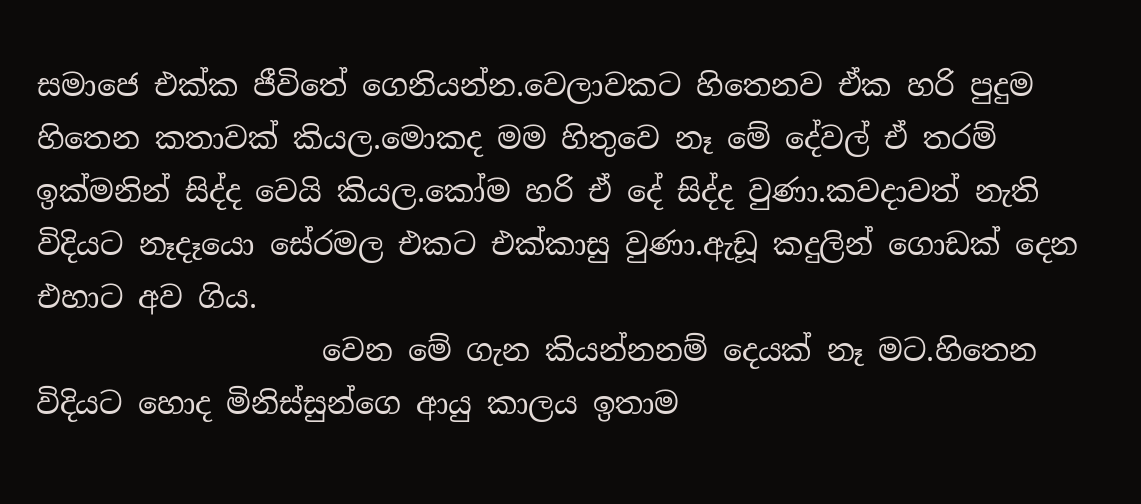සමාජෙ එක්ක ජීවිතේ ගෙනියන්න.වෙලාවකට හිතෙනව ඒක හරි පුදුම හිතෙන කතාවක් කියල.මොකද මම හිතුවෙ නෑ මේ දේවල් ඒ තරම් ඉක්මනින් සිද්ද වෙයි කියල.කෝම හරි ඒ දේ සිද්ද වුණා.කවදාවත් නැති විදි‍යට නෑදෑයො සේරමල එකට එක්කාසු වුණා.ඇඩූ කදුලින් ගොඩක් දෙන එහාට අව ගිය.
                   වෙන මේ ගැන කියන්නනම් දෙයක් නෑ මට.හිතෙන විදි‍යට හොද මිනිස්සුන්ගෙ ආයු කාල‍ය ඉතාම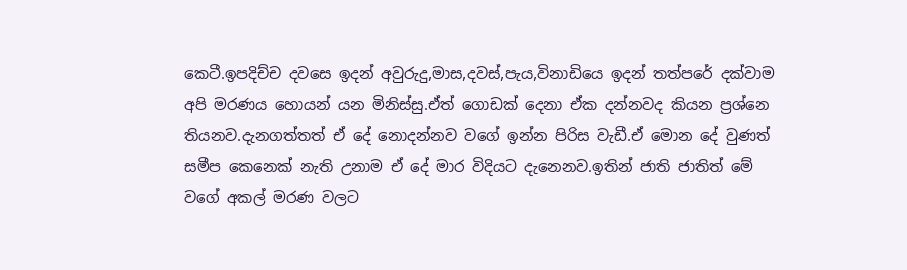කෙටී.ඉපදිච්ච දවසෙ ඉදන් අවුරුදු,මාස,දවස්,පැය,විනාඩියෙ ඉදන් තත්පරේ දක්වාම අපි මරණය හොයන් යන මිනිස්සු.ඒත් ගොඩක් දෙනා ඒක දන්නවද කියන ප්‍රශ්නෙ තියනව.දැනගත්තත් ඒ දේ නොදන්නව වගේ ඉන්න පිරිස වැඩී.ඒ මොන දේ වුණත් සමීප කෙනෙක් නැති උනාම ඒ දේ මාර විදි‍යට දැනෙනව.ඉතින් ජාති ජාතිත් මේ වගේ අකල් මරණ වලට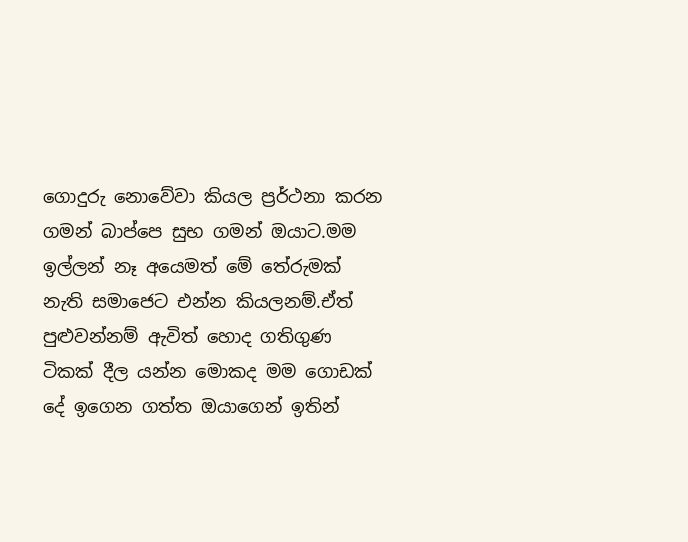ගොදුරු නොවේවා කියල ප්‍රර්ථනා කරන ගමන් බාප්පෙ සුභ ගමන් ඔයාට.මම ඉල්ලන් නෑ අයෙමත් මේ තේරුමක් නැති සමාජෙට එන්න කියලනම්.ඒත් පුළුවන්නම් ඇවිත් හොද ගතිගුණ ටිකක් දීල යන්න මොකද මම ගොඩක් දේ ඉගෙන ගත්ත ඔයාගෙන් ඉතින්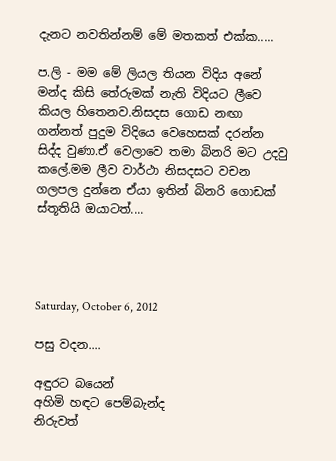දැනට නවතින්නම් මේ මතකත් එක්ක.....

ප.ලි - මම මේ ලියල තියන විදිය අනේ මන්ද කිසි තේරුමක් නැති විදියට ලීවෙ කියල හිතෙනව.නිසදස ගොඩ නඟා ගන්නත් පුදුම විදියෙ වෙහෙසක් දරන්න සිද්ද වුණා.ඒ වෙලාවෙ තමා බිනරි මට උදවු කලේ.මම ලීව වාර්ථා නිසදසට වචන ගලපල දුන්නෙ ඒයා ඉතින් බිනරි ගොඩක් ස්තූතියි ඔයාටත්....




Saturday, October 6, 2012

පසු වදන....

අඳුරට බයෙන්
අහිමි හඳට පෙම්බැන්ද
නිරුවත්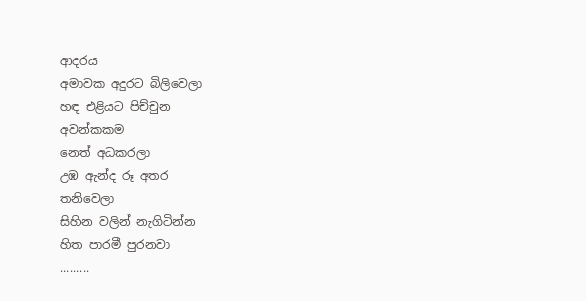ආදරය
අමාවක අදුරට බිලිවෙලා
හඳ එළියට පිච්චුන
අවන්කකම
නෙත් අධකරලා
උඹ ඇන්ද රූ අතර
තනිවෙලා
සිහින වලින් නැගිටින්න
හිත පාරමී පුරනවා
.........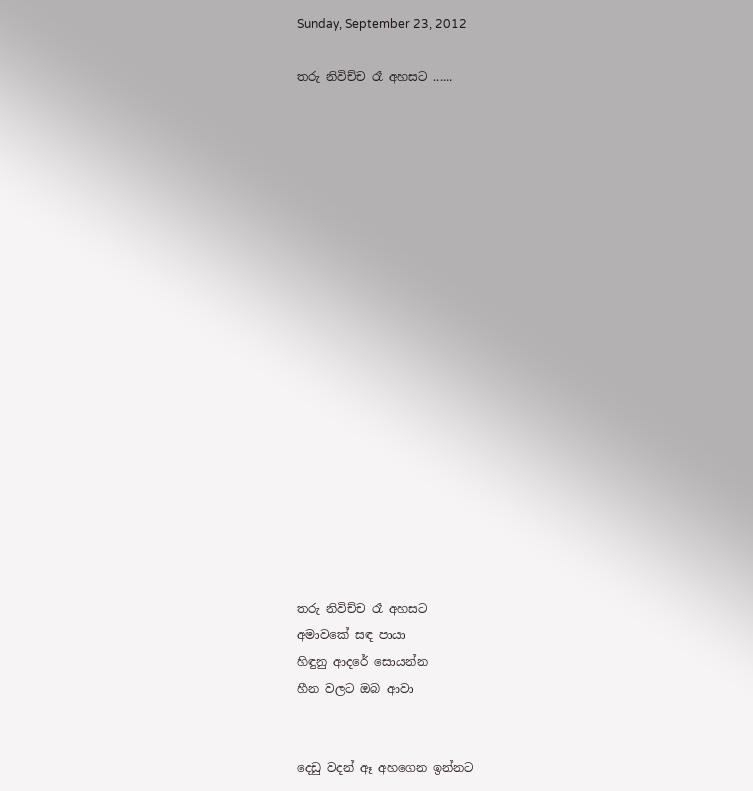Sunday, September 23, 2012

තරු නිවිච්ච රෑ අහසට ......



















තරු නිවිච්ච රෑ අහසට
අමාවකේ සඳ පායා
හිඳුනු ආදරේ සොයන්න
හීන වලට ඔබ ආවා


දෙඩු වදන් ඈ අහගෙන ඉන්නට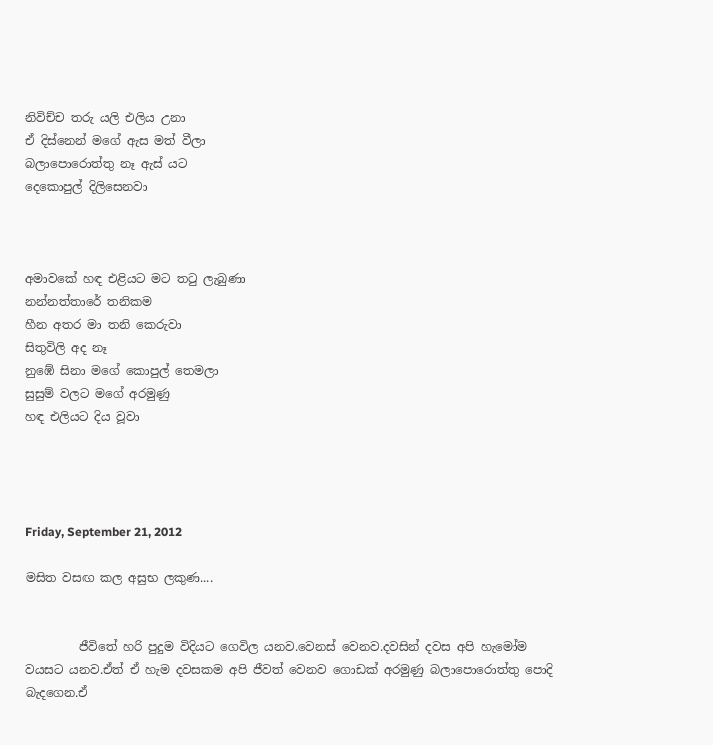නිවිච්ච තරු යලි එලිය උනා
ඒ දිස්නෙන් මගේ ඇස මත් වීලා
බලාපොරොත්තු නෑ ඇස් යට
දෙකොපුල් දිලිසෙනවා



අමාවකේ හඳ එළියට මට තටු ලැබුණා
නන්නත්තාරේ තනිකම
හීන අතර මා තනි කෙරුවා
සිතුවිලි අද නෑ
නුඹේ සිනා මගේ කොපුල් තෙමලා
සුසුම් වලට මගේ අරමුණු
හඳ එලියට දිය වූවා




Friday, September 21, 2012

මසිත වසඟ කල අසුභ ලකුණ....


         ජීවිතේ හරි පුදුම විදියට ගෙවිල යනව.වෙනස් වෙනව.දවසින් දවස අපි හැමෝම වයසට යනව.ඒත් ඒ හැම දවසකම අපි ජීවත් වෙනව ගොඩක් අරමුණු බලාපොරොත්තු පොදි බැදගෙන.ඒ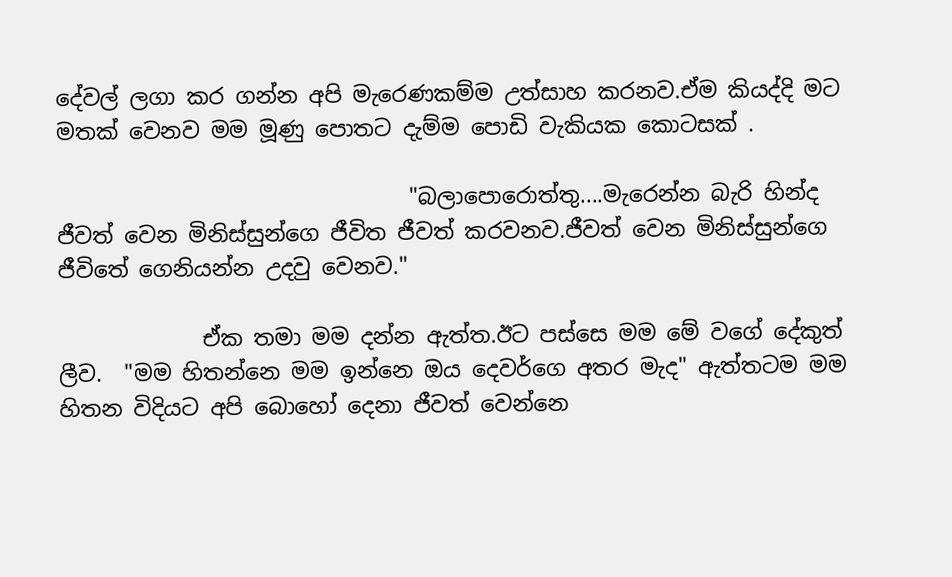දේවල් ලගා කර ගන්න අපි මැරෙණකම්ම උත්සාහ කරනව.ඒම කියද්දි මට මතක් වෙනව මම මූණු පොතට දැම්ම පොඩි වැකියක කොටසක් .

                                "බලාපොරොත්තු....මැරෙන්න බැරි හින්ද ජීවත් වෙන මිනිස්සුන්ගෙ ජීවිත ජීවත් කරවනව.ජීවත් වෙන මිනිස්සුන්ගෙ ජීවිතේ ගෙනියන්න උදවු වෙනව."

             ඒක තමා මම දන්න ඇත්ත.ඊට පස්සෙ මම මේ වගේ දේකුත් ලීව.  "මම හිතන්නෙ මම ඉන්නෙ ඔය දෙවර්ගෙ අතර මැද" ඇත්තටම මම හිතන විදි‍යට අපි බොහෝ දෙනා ජීවත් වෙන්නෙ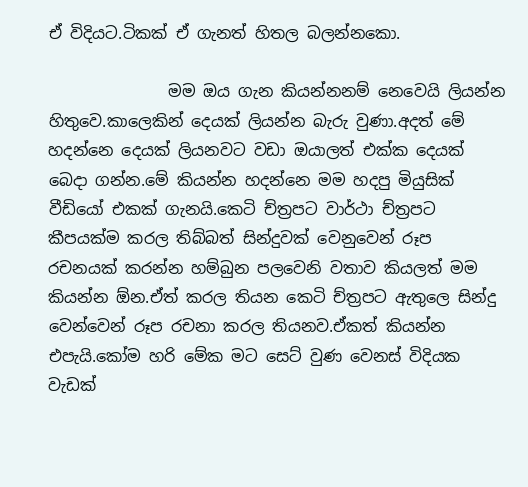ඒ විදි‍යට.ටිකක් ඒ ගැනත් හිතල බලන්නකො.

               මම ඔය ගැන කියන්නනම් නෙවෙයි ලියන්න හිතුවෙ.කාලෙකින් දෙයක් ලියන්න බැරු වුණා.අදත් මේ හදන්නෙ දෙයක් ලියනවට වඩා ඔයාලත් එක්ක දෙයක් බෙදා ගන්න.මේ කියන්න හදන්නෙ මම හදපු මියුසික් වීඩියෝ එකක් ගැනයි.කෙටි ච්ත්‍රපට වාර්ථා ච්ත්‍රපට කීප‍යක්ම කරල තිබ්බත් සින්දුවක් වෙනුවෙන් රූප රචනයක් කරන්න හම්බුන පලවෙනි වතාව කියලත් මම කියන්න ඕන.ඒත් කරල තියන කෙටි ච්ත්‍රපට ඇතුලෙ සින්දු වෙන්වෙන් රූප රචනා කරල තියනව.ඒකත් කියන්න එපැයි.කෝම හරි මේක මට සෙට් වුණ වෙනස් විදි‍යක වැඩක්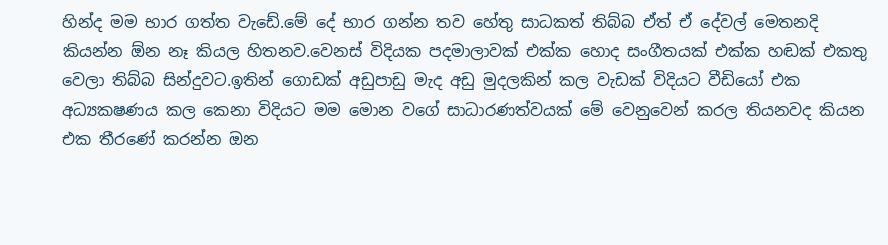හින්ද මම භාර ගත්ත වැඩේ.මේ දේ භාර ගන්න තව හේතු සාධකත් තිබ්බ ඒත් ඒ දේවල් මෙතනදි කියන්න ඕන නෑ කියල හිතනව.වෙනස් විදි‍යක පදමාලාවක් එක්ක හොද සංගීතයක් එක්ක හඬක් එකතු වෙලා තිබ්බ සින්දුවට.ඉතින් ගොඩක් අඩුපාඩු මැද අඩු මුදලකින් කල වැඩක් විදි‍යට වීඩියෝ එක අධ්‍යකෂණය කල කෙනා විදි‍යට මම මොන වගේ සාධාරණත්වයක් මේ වෙනුවෙන් කරල තියනවද කියන එක තීරණේ කරන්න ඔන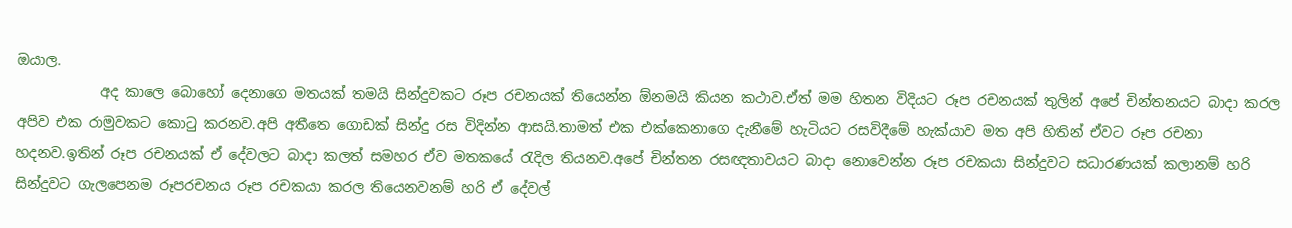ඔයාල.
            අද කාලෙ බොහෝ දෙනාගෙ මත‍යක් තමයි සින්දුවකට රූප රචනයක් තියෙන්න ඕනමයි කියන කථාව.ඒත් මම හිතන විදියට රූප රචනයක් තුලින් අපේ චින්තන‍යට බාදා කරල අපිව එක රාමුවකට කොටු කරනව.අපි අතීතෙ ගොඩක් සින්දු රස විදින්න ආසයි.තාමත් එක එක්කෙනාගෙ දැනීමේ හැටි‍යට රසවිදීමේ හැක්යාව මත අපි හිතින් ඒවට රූප රචනා හදනව.ඉතින් රූප රචන‍යක් ඒ දේවලට බාදා කලත් සමහර ඒව මතකයේ රැදිල තියනව.අපේ චින්තන රසඥතාව‍යට බාදා නොවෙන්න රූප රචකයා සින්දුවට සධාරණයක් කලානම් හරි සින්දුවට ගැලපෙනම රූපරචනය රූප රචකයා කරල තියෙනවනම් හරි ඒ දේවල්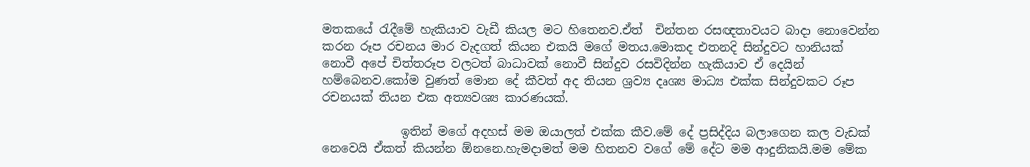මතකයේ රැදීමේ හැකියාව වැඩී කියල මට හිතෙනව.ඒත්  චින්තන රසඥතාව‍යට බාදා නොවෙන්න කරන රූප රචනය මාර වැදගත් කියන එකයි මගේ මතය.මොකද එතනදි සින්දුවට හානියක් නොවී අපේ චිත්තරූප වලටත් බාධාවක් නොවී සින්දුව රසවිදින්න හැකියාව ඒ දෙයින් හම්බෙනව.කෝම වුණත් මොන දේ කීවත් අද තියන ශ්‍රව්‍ය දෘශ්‍ය මාධ්‍ය එක්ක සින්දුවකට රූප රචනයක් තියන එක අත්‍යවශ්‍ය කාරණයක්.

             ඉතින් මගේ අදහස් මම ඔයාලත් එක්ක කීව.මේ දේ ප්‍රසිද්දිය බලාගෙන කල වැඩක් නෙවෙයි ඒකත් කියන්න ඕනනෙ.හැමදාමත් මම හිතනව වගේ මේ දේට මම ආදුනිකයි.මම මේක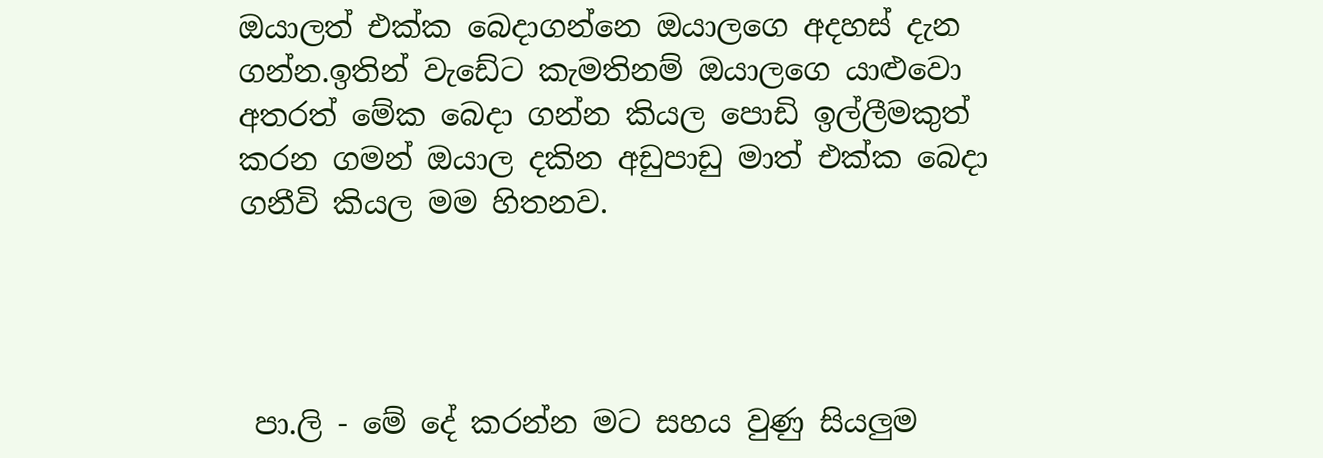ඔයාලත් එක්ක බෙදාගන්නෙ ඔයාලගෙ අදහස් දැන ගන්න.ඉතින් වැඩේට කැමතිනම් ඔයාලගෙ යාළුවො අතරත් මේක බෙදා ගන්න කියල පොඩි ඉල්ලීමකුත් කරන ගමන් ඔයාල දකින අඩුපාඩු මාත් එක්ක බෙදා ගනීවි කියල මම හිතනව.




 පා.ලි - මේ දේ කරන්න මට සහය වුණු සියලුම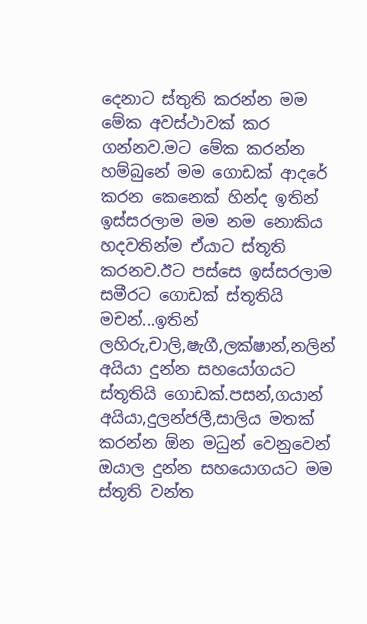දෙනාට ස්තුති කරන්න මම මේක අවස්ථාවක් කර ගන්නව.මට මේක කරන්න හම්බුනේ මම ගොඩක් ආදරේ කරන කෙනෙක් හින්ද ඉතින් ඉස්සරලාම මම නම නොකිය හදවතින්ම ඒයාට ස්තූති කරනව.ඊට පස්සෙ ඉස්සරලාම සමීරට ගොඩක් ස්තූතියි මචන්...ඉතින් ලහිරු,චාලි,ෂැගී,ලක්ෂාන්,නලින් අයියා දුන්න සහයෝගයට ස්තූතියි ගොඩක්.පසන්,ගයාන් අයියා,දුලන්ජලී,සාලිය මතක් කරන්න ඕන මධුන් වෙනුවෙන් ඔයාල දුන්න සහයොග‍යට මම ස්තූති වන්ත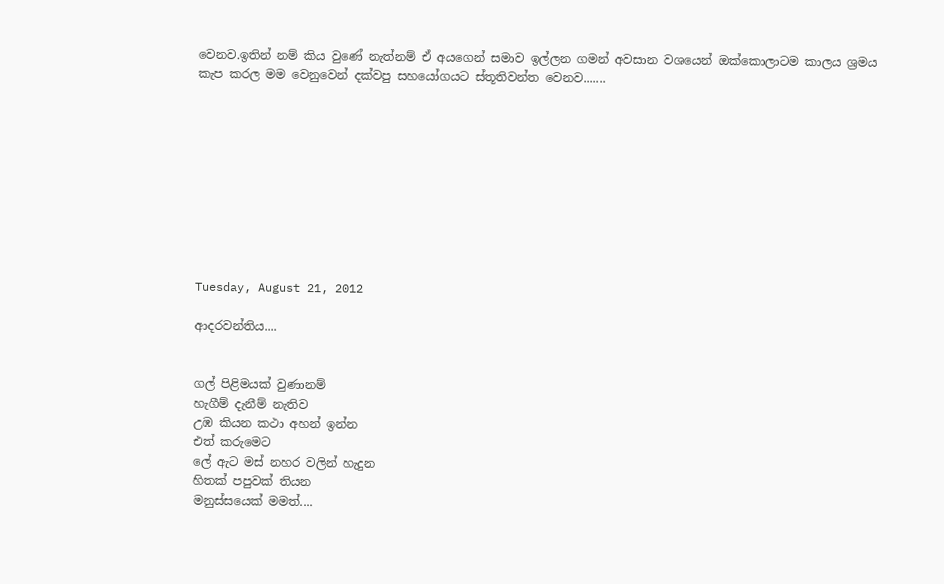වෙනව.ඉතින් නම් කිය වුණේ නැත්නම් ඒ අයගෙන් සමාව ඉල්ලන ගමන් අවසාන වශයෙන් ඔක්කොලාටම කාල‍ය ශ්‍රම‍ය කැප කරල මම වෙනුවෙන් දක්වපු සහයෝගයට ස්තූතිවන්ත වෙනව.......










Tuesday, August 21, 2012

ආදරවන්තිය....


ගල් පිළිමයක් වුණානම්
හැගීම් දැනීම් නැතිව
උඹ කියන කථා අහන් ඉන්න
එත් කරුමෙට
ලේ ඇට මස් නහර වලින් හැදුන
හිතක් පපුවක් තියන
මනුස්සයෙක් මමත්....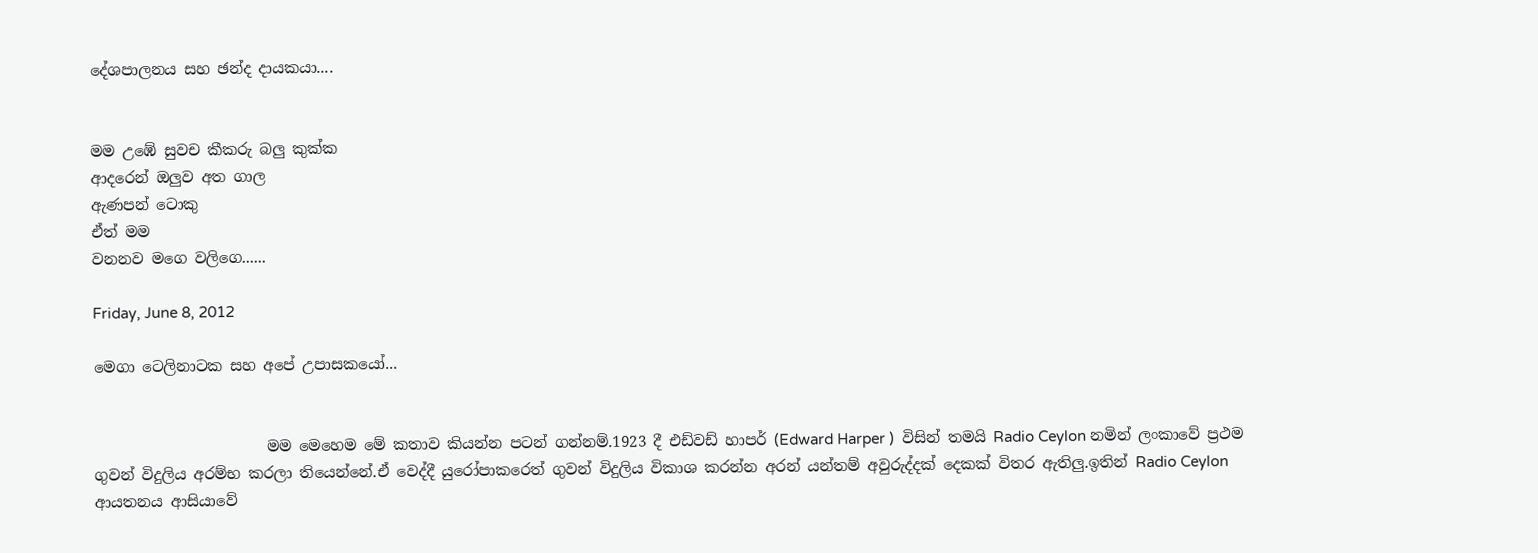දේශපාලනය සහ ඡන්ද දායකයා....


මම උඹේ සුවච කීකරු බලු කුක්ක
ආදරෙන් ඔලුව අත ගාල
ඇණපන් ටොකු
ඒත් මම
වනනව මගෙ වලිගෙ......

Friday, June 8, 2012

මෙගා ටෙලිනාටක සහ අපේ උපාසකයෝ...


                       මම මෙහෙම මේ කතාව කියන්න පටන් ගන්නම්.1923 දී එඩ්වඩ් හාපර් (Edward Harper )  විසින් තමයි Radio Ceylon නමින් ලංකාවේ ප්‍රථම ගුවන් විදුලිය අරම්භ කරලා තියෙන්නේ.ඒ වෙද්දී යුරෝපාකරෙත් ගුවන් විදුලිය විකාශ කරන්න අරන් යන්තම් අවුරුද්දක් දෙකක් විතර ඇතිලු.ඉතින් Radio Ceylon ආයතනය ආසියාවේ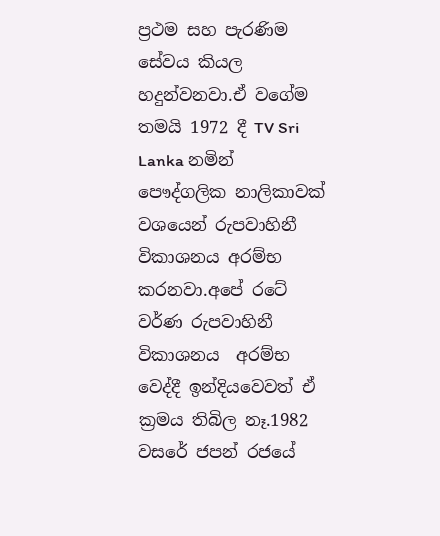ප්‍රථම සහ පැරණිම සේවය කියල හදුන්වනවා.ඒ වගේම තමයි 1972 දී TV Sri Lanka නමින් පෞද්ගලික නාලිකාවක් වශයෙන් රුපවාහිනී විකාශනය අරම්භ කරනවා.අපේ රටේ වර්ණ රුපවාහිනී විකාශනය  අරම්භ වෙද්දී ඉන්දියවෙවත් ඒ ක්‍රමය තිබිල නෑ.1982 වසරේ ජපන් රජයේ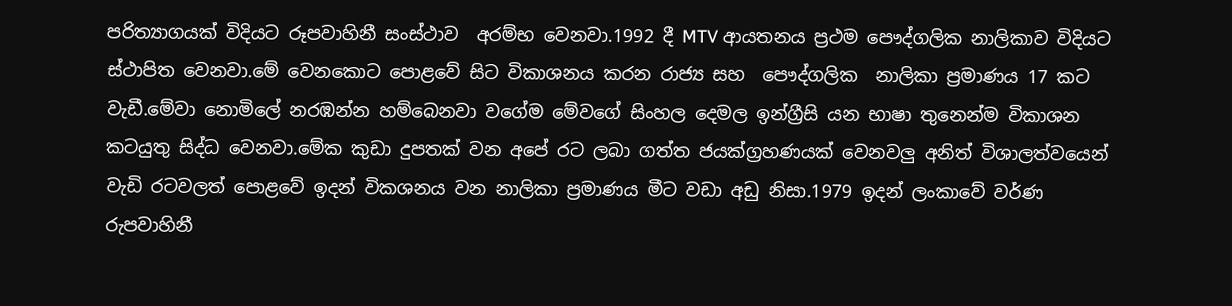පරිත්‍යාගයක් විදියට රූපවාහිනී සංස්ථාව  අරම්භ වෙනවා.1992 දී MTV ආයතනය ප්‍රථම පෞද්ගලික නාලිකාව විදියට ස්ථාපිත වෙනවා.මේ වෙනකොට පොළවේ සිට විකාශනය කරන රාජ්‍ය සහ  පෞද්ගලික  නාලිකා ප්‍රමාණය 17 කට වැඩී.මේවා නොමිලේ නරඹන්න හම්බෙනවා වගේම මේවගේ සිංහල දෙමල ඉන්ග්‍රීසි යන භාෂා තුනෙන්ම විකාශන කටයුතු සිද්ධ වෙනවා.මේක කුඩා දුපතක් වන අපේ රට ලබා ගත්ත ජයක්ග්‍රහණයක් වෙනවලු අනිත් විශාලත්වයෙන් වැඩි රටවලත් පොළවේ ඉදන් විකශනය වන නාලිකා ප්‍රමාණය මීට වඩා අඩු නිසා.1979 ඉදන් ලංකාවේ වර්ණ රුපවාහිනී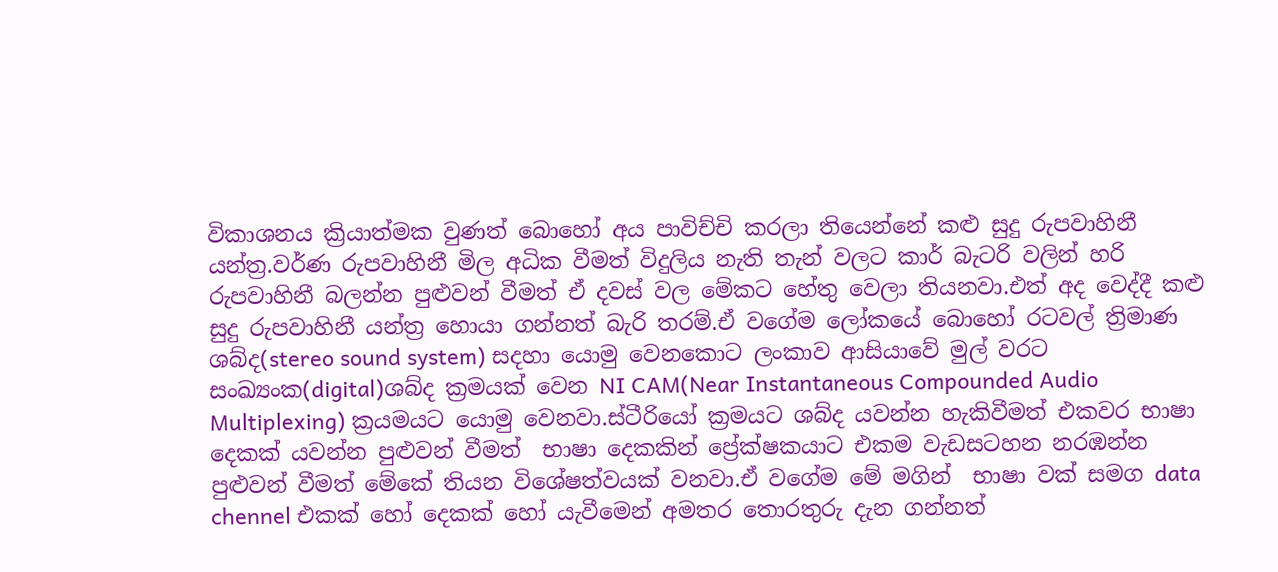විකාශනය ක්‍රියාත්මක වුණත් බොහෝ අය පාවිච්චි කරලා තියෙන්නේ කළු සුදු රුපවාහිනී යන්ත්‍ර.වර්ණ රුපවාහිනී මිල අධික වීමත් විදුලිය නැති තැන් වලට කාර් බැටරි වලින් හරි රුපවාහිනී බලන්න පුළුවන් වීමත් ඒ දවස් වල මේකට හේතු වෙලා තියනවා.එත් අද වෙද්දී කළු සුදු රුපවාහිනී යන්ත්‍ර හොයා ගන්නත් බැරි තරම්.ඒ වගේම ලෝකයේ බොහෝ රටවල් ත්‍රිමාණ ශබ්ද(stereo sound system) සදහා යොමු වෙනකොට ලංකාව ආසියාවේ මුල් වරට සංඛ්‍යංක(digital)ශබ්ද ක්‍රමයක් වෙන NI CAM(Near Instantaneous Compounded Audio Multiplexing) ක්‍රයමයට යොමු වෙනවා.ස්ටීරියෝ ක්‍රමයට ශබ්ද යවන්න හැකිවීමත් එකවර භාෂා දෙකක් යවන්න පුළුවන් වීමත්  භාෂා ‍දෙකකින් ප්‍රේක්ෂකයාට එකම වැඩසටහන නරඹන්න පුළුවන් වීමත් මේකේ තියන විශේෂත්වයක් වනවා.ඒ වගේම මේ මගින්  භාෂා වක් සමග data chennel එකක් හෝ දෙකක් හෝ යැවීමෙන් අමතර තොරතුරු දැන ගන්නත්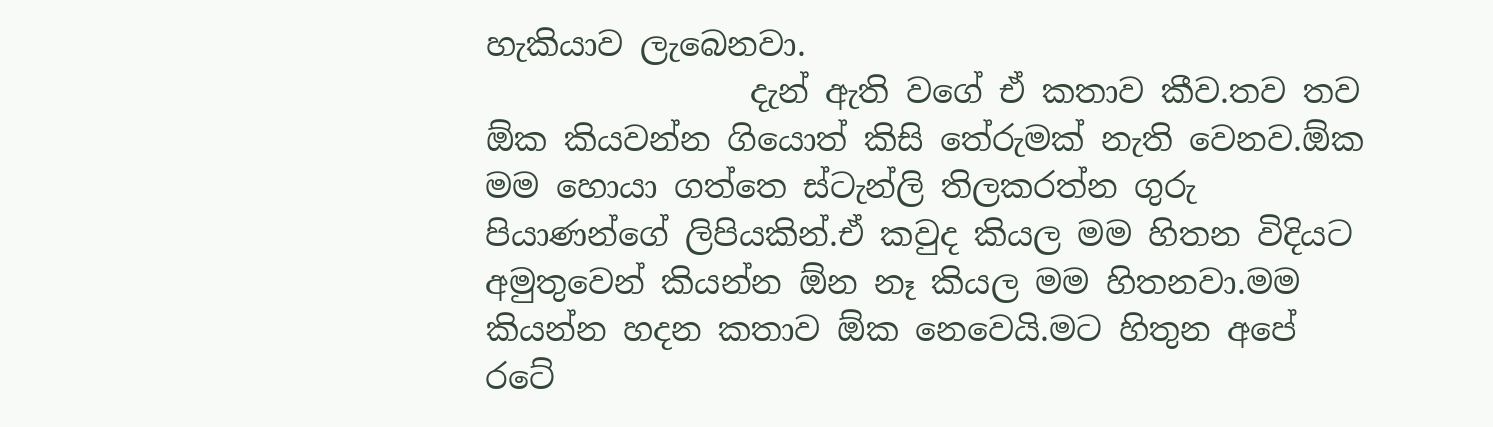හැකියාව ලැබෙනවා.
                දැන් ඇති වගේ ඒ කතාව කීව.තව තව ඕක කියවන්න ගියොත් කිසි තේරුමක් නැති වෙනව.ඕක මම හොයා ගත්තෙ ස්ටැන්ලි තිලකරත්න ගුරු පියාණන්ගේ ලිපියකින්.ඒ කවුද කියල මම හිතන විදියට අමුතුවෙන් කියන්න ඕන නෑ කියල මම හිතනවා.මම කියන්න හදන කතාව ඕක නෙවෙයි.මට හිතුන අපේ රටේ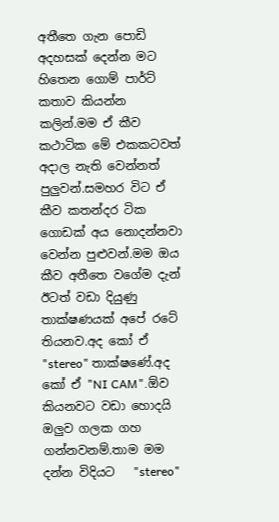අතීතෙ ගැන පොඩි අදහසක් දෙන්න මට හිතෙන ගොම් පාර්ට් කතාව කියන්න කලින්.මම ඒ කීව කථාටික මේ එකකටවත් අදාල නැති වෙන්නත් පුලුවන්.සමහර විට ඒ කීව කතන්දර ටික ගොඩක් අය නොදන්නවා වෙන්න පුළුවන්.මම ඔය කීව අතීතෙ වගේම දැන් ඊටත් වඩා දියුණු තාක්ෂණයක් අපේ රටේ තියනව.අද කෝ ඒ "stereo" තාක්ෂණේ.අද කෝ ඒ "NI CAM".ඕව කියනවට වඩා හොදයි ඔලුව ගලක ගහ ගන්නවනම්.තාම මම දන්න විදියට   "stereo"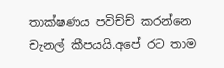තාක්ෂණය පවිච්ච් කරන්නෙ චැනල් කීපයයි.අපේ රට තාම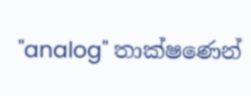"analog" තාක්ෂණෙන්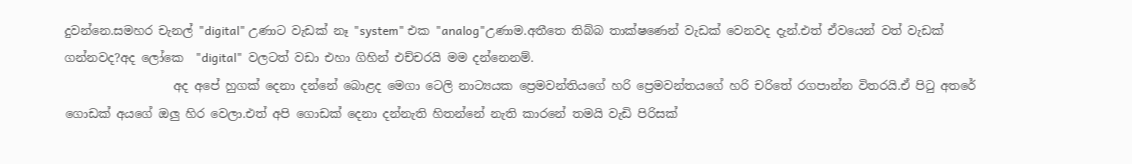දුවන්නෙ.සමහර චැනල් "digital" උණාට වැඩක් නෑ "system" එක "analog"උණාම.අතීතෙ තිබ්බ තාක්ෂණෙන් වැඩක් වෙනවද දැන්.එත් ඒවයෙන් වත් වැඩක් ගන්නවද?අද ලෝකෙ  "digital"  වලටත් වඩා එහා ගිහින් එච්චරයි මම දන්නෙනම්.
                  අද අපේ හුගක් දෙනා දන්නේ බොළද මෙගා ටෙලි නාට්‍යයක ‍ප්‍රෙමවන්තියගේ හරි ප්‍රෙමවන්තයගේ හරි චරිතේ රගපාන්න විතරයි.ඒ පිටු අතරේ ගොඩක් අයගේ ඔලු හිර වෙලා.එත් අපි ගොඩක් දෙනා දන්නැති හිතන්නේ නැති කාරනේ තමයි වැඩි පිරිසක්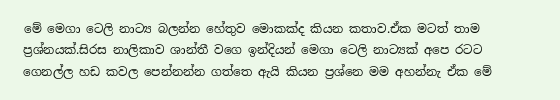මේ මෙගා ටෙලි නාට්‍ය බලන්න හේතුව මොකක්ද කියන කතාව.ඒක මටත් තාම ප්‍රශ්නයක්.සිරස නාලිකාව ශාන්තී වගෙ ඉන්දියන් මෙගා ටෙලි නාට්‍යක් අපෙ රටට ගෙනල්ල හඩ කවල පෙන්නන්න ගත්තෙ ඇයි කියන ප්‍රශ්නෙ මම අහන්නැ ඒක මේ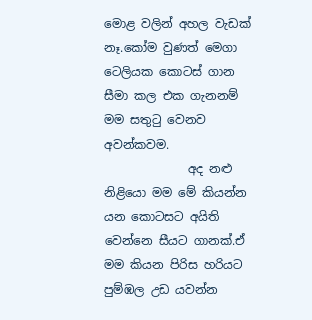මොළ වලින් අහල වැඩක් නෑ.කෝම වුණත් මෙගා ටෙලියක කොටස් ගාන සීමා කල එක ගැනනම් මම සතුටු වෙනව අවන්කවම.
              අද නළු නිළියො මම මේ කියන්න යන කොටසට අයිති වෙන්නෙ සීයට ගානක්.ඒ මම කියන පිරිස හරියට පුම්ඹල උඩ යවන්න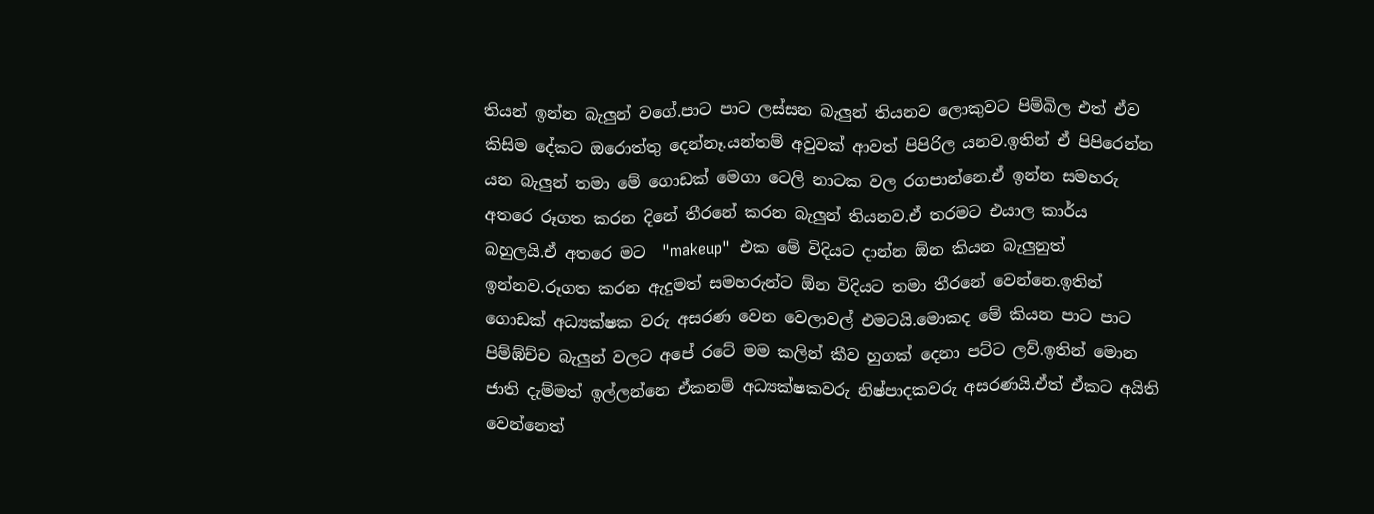තියන් ඉන්න බැලුන් වගේ.පාට පාට ලස්සන බැලුන් තියනව ලොකුවට පිම්බිල එත් ඒව කිසිම දේකට ඔරොත්තු දෙන්නෑ.යන්තම් අවුවක් ආවත් පිපිරිල යනව.ඉතින් ඒ පිපිරෙන්න යන බැලුන් තමා මේ ගොඩක් මෙගා ටෙලි නාටක වල රගපාන්නෙ.ඒ ඉන්න සමහරු අතරෙ රූගත කරන දිනේ තීරනේ කරන බැලුන් තියනව.ඒ තරමට එයාල කාර්ය බහුලයි.ඒ අතරෙ මට  "makeup"  එක මේ විදියට දාන්න ඕන කියන බැලුනුත් ඉන්නව.රූගත කරන ඇදුමත් සමහරුන්ට ඕන විදියට තමා තීරනේ වෙන්නෙ.ඉතින් ගොඩක් අධ්‍යක්ෂක වරු අසරණ වෙන වෙලාවල් එමටයි.මොකද මේ කියන පාට පාට පිම්ඹ්ච්ච බැලුන් වලට අපේ රටේ මම කලින් කීව හුගක් දෙනා පට්ට ලව්.ඉතින් මොන ජාති දැම්මත් ඉල්ලන්නෙ ඒකනම් අධ්‍යක්ෂකවරු නිෂ්පාදකවරු අසරණයි.ඒත් ඒකට අයිති වෙන්නෙත්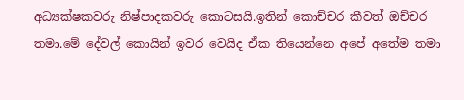අධ්‍යක්ෂකවරු නිෂ්පාදකවරු කොටසයි.ඉතින් කොච්චර කීවත් ඔච්චර තමා.මේ දේවල් කොයින් ඉවර වෙයිද ඒක තියෙන්නෙ අපේ අතේම තමා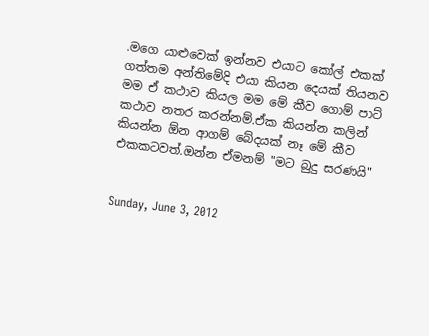.මගෙ යාළුවෙක් ඉන්නව එයාට කෝල් එකක් ගත්තම අන්තිමේදි එයා කියන දෙයක් තියනව මම ඒ කථාව කියල මම මේ කීව ගොම් පාට් කථාව නතර කරන්නම්.ඒක කියන්න කලින් කියන්න ඕන ආගම් බේදයක් නෑ මේ කීව එකකටවත්.ඔන්න ඒමනම් "මට බුදු සරණයි"


Sunday, June 3, 2012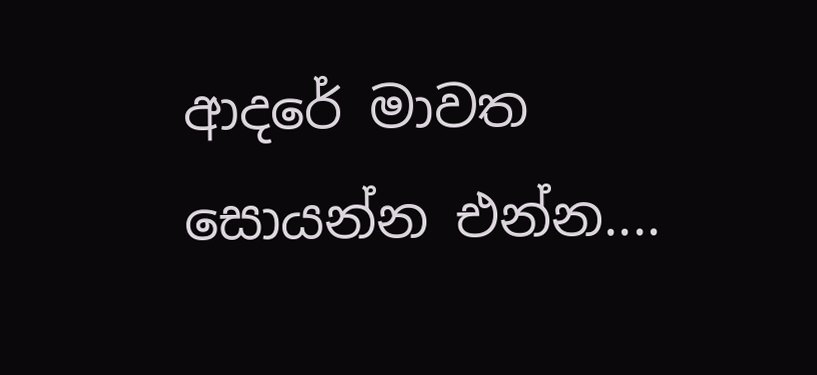ආදරේ මාවත සොයන්න එන්න....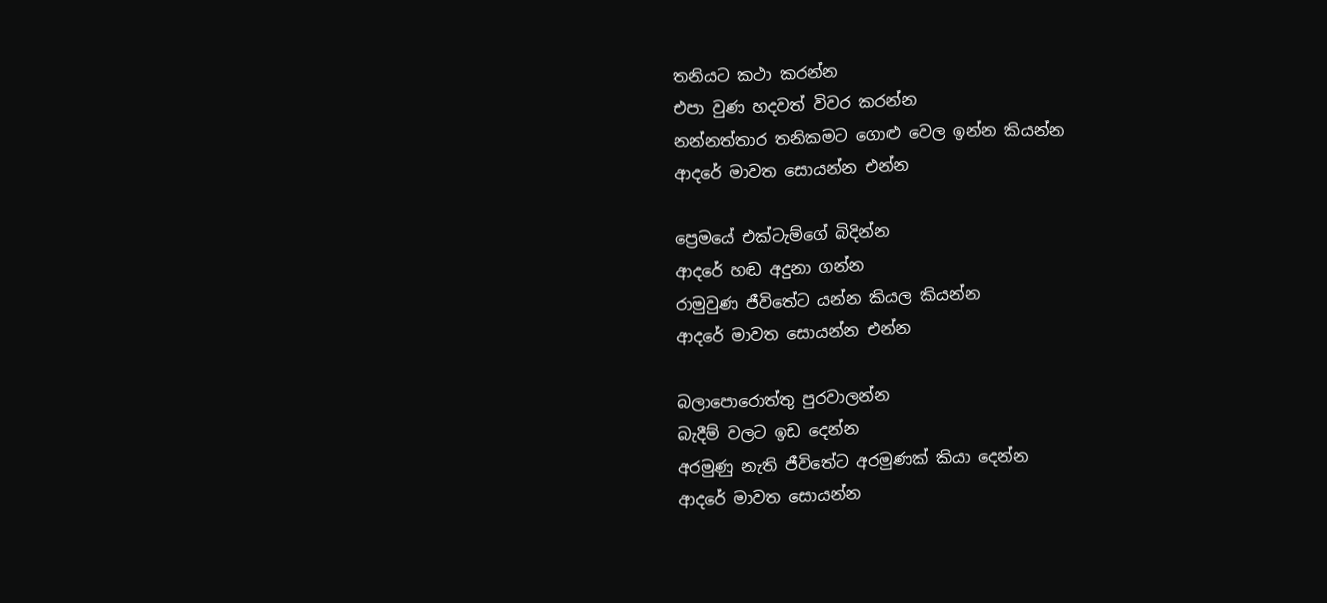තනියට කථා කරන්න
එපා වුණ හදවත් විවර කරන්න
නන්නත්තාර තනිකමට ගොළු වෙල ඉන්න කියන්න
ආදරේ මාවත සොයන්න එන්න

ප්‍රෙමයේ එක්ටැම්ගේ බිදින්න
ආදරේ හඬ අදුනා ගන්න
රාමුවුණ ජීවිතේට යන්න කියල කියන්න
ආදරේ මාවත සොයන්න එන්න

බලාපොරොත්තු පුරවාලන්න
බැදීම් වලට ඉඩ දෙන්න
අරමුණු නැති ජීවිතේට අරමුණක් කියා දෙන්න
ආදරේ මාවත සොයන්න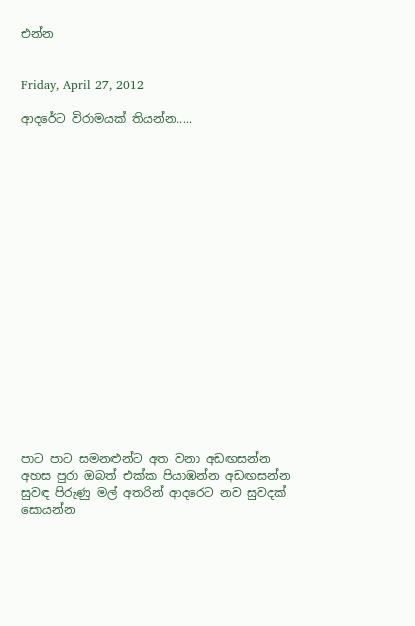එන්න


Friday, April 27, 2012

ආදරේට විරාමයක් තියන්න.....



















පාට පාට සමනළුන්ට අත වනා අඩඟසන්න
අහස පුරා ඔබත් එක්ක පියාඹන්න අඩඟසන්න
සුවඳ පිරුණු මල් අතරින් ආදරෙට නව සුවදක් සොයන්න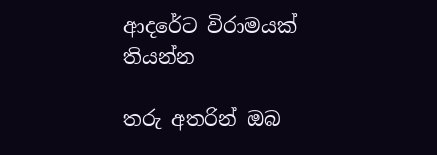ආදරේට විරාමයක් තියන්න

තරු අතරින් ඔබ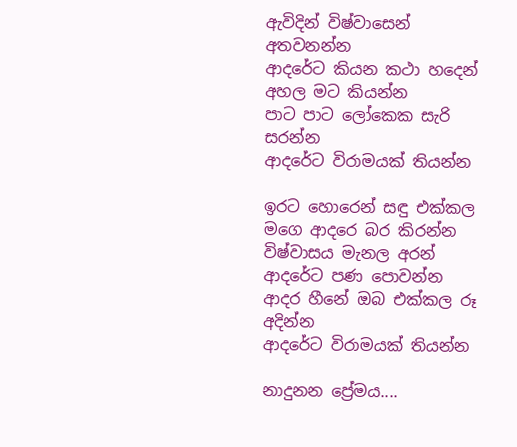ඇවිදින් විෂ්වාසෙන් අතවනන්න
ආදරේට කියන කථා හදෙන් අහල මට කියන්න
පාට පාට ලෝකෙක සැරි සරන්න
ආදරේට විරාමයක් තියන්න

ඉරට හොරෙන් සඳු එක්කල මගෙ ආදරෙ බර කිරන්න
විෂ්වාසය මැනල අරන් ආදරේට පණ පොවන්න
ආදර හීනේ ඔබ එක්කල රූ අදින්න
ආදරේට විරාමයක් තියන්න

නාදුනන ප්‍රේමය....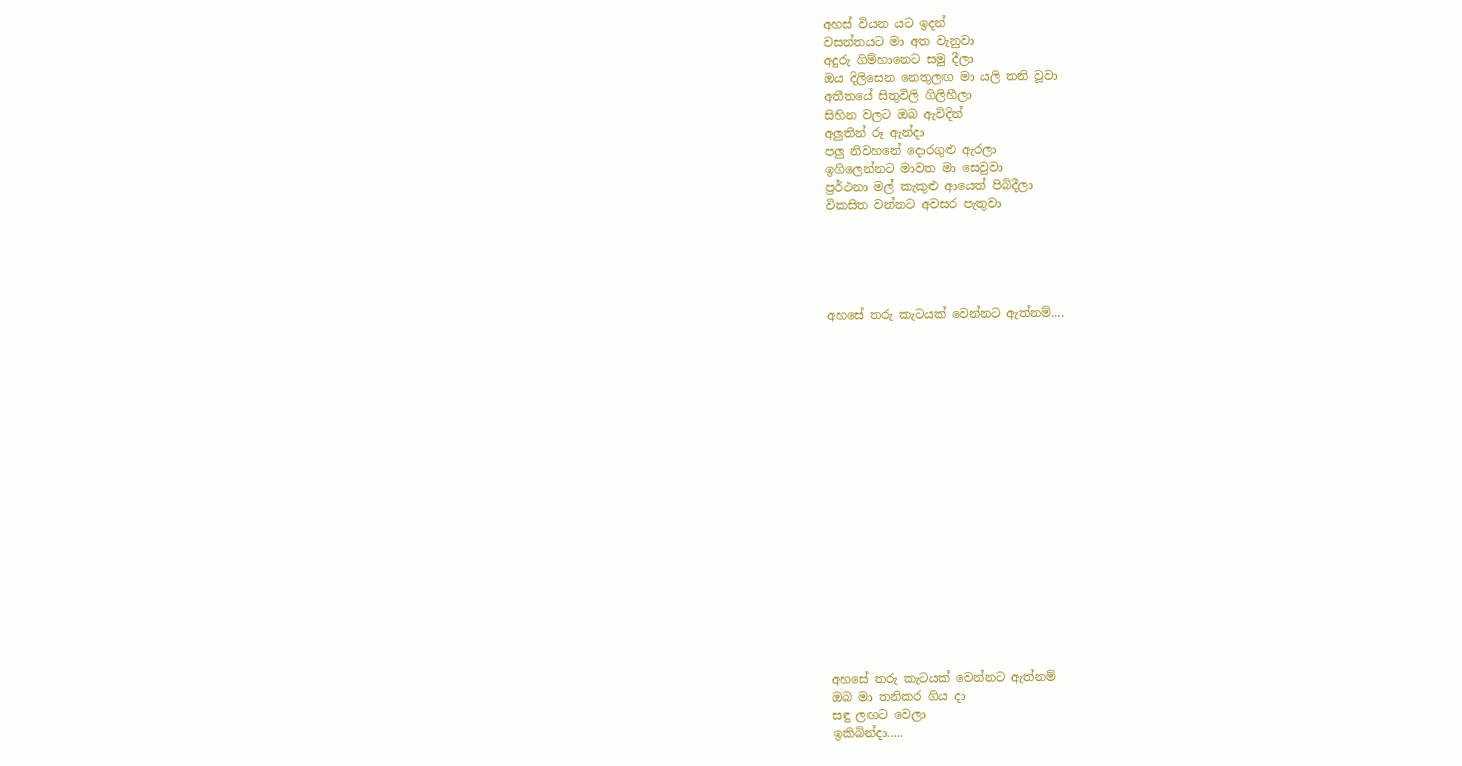අහස් වියන යට ඉදන්
වසන්තයට මා අත වැනුවා
අදුරු ගිම්හානෙට සමු දීලා
ඔය දිලිසෙන නෙතුලඟ මා යලි තනි වූවා
අතීතයේ සිතුවිලි ගිලිහීලා
සිහින වලට ඔබ ඇවිදින්
අලුතින් රූ ඇන්දා
පලු නිවහනේ දොරගුළු ඇරලා
ඉගිලෙන්නට මාවත මා සෙවුවා
ප්‍රර්ථනා මල් කැකුළු ආයෙත් පිබිදීලා
විකසිත වන්නට අවසර පැතුවා





අහසේ තරු කැටයක් වෙන්නට ඇත්නම්....



















අහසේ තරු කැටයක් වෙන්නට ඇත්නම්
ඔබ මා තනිකර ගිය දා
සඳු ලඟට වෙලා
ඉකිබින්දා.....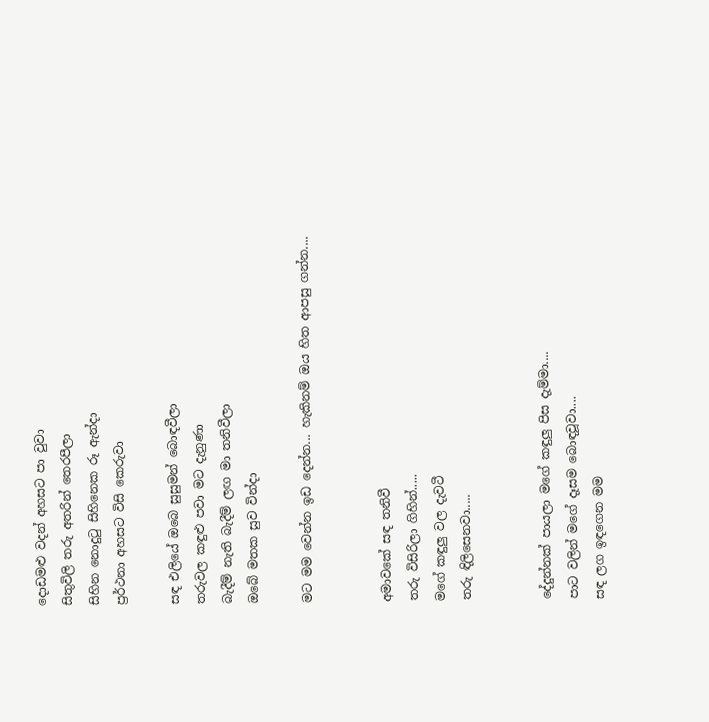දොඩමළු වදන් අහසට පා වුවා
සිතුවිලි තරු අතරින් තෙරපීලා
සිහින නොදුටු සිහිනෙක රූ ඇන්දා
ප්‍රර්ථනා අහසට විසි කෙරුවා

සඳ එලියේ ඔබෙ සුසුමන් බොඳවීලා
තරුවල කඳුළු පවා මට දැනුණා
බැදීම් නැති බැදීම් ලඟ මා තනිවීලා
ඔබේ මතක සුව වින්දා

මට මම වෙන්න ඉඩ දෙන්න... හැකිනම් ඔය හිත ආපසු ගන්න....


අමාවකේ සඳ තනිවී
තරු විසිරිලා ගිහින්.....
මගේ කඳුලු වල දැවටී
තරු ඳිලිසෙනවා.....


දේදුන්නක් පායලා මගේ කඳුලු පිස දැම්මා....
පාට වලින් මගේ දෑසම බොඳවූවා....
සඳ ලග ඉඳගෙන මම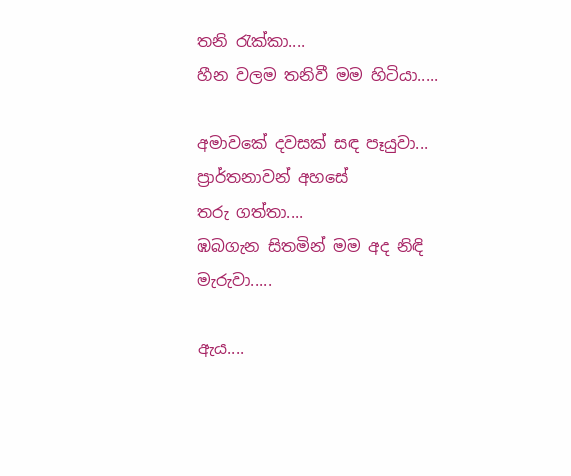තනි රැක්කා....
හීන වලම තනිවී මම හිටියා.....

අමාවකේ දවසක් සඳ පෑයුවා...
ප්‍රාර්තනාවන් අහසේ
තරු ගත්තා....
ඹබගැන සිතමින් මම අද නිඳි මැරුවා.....

ඇය....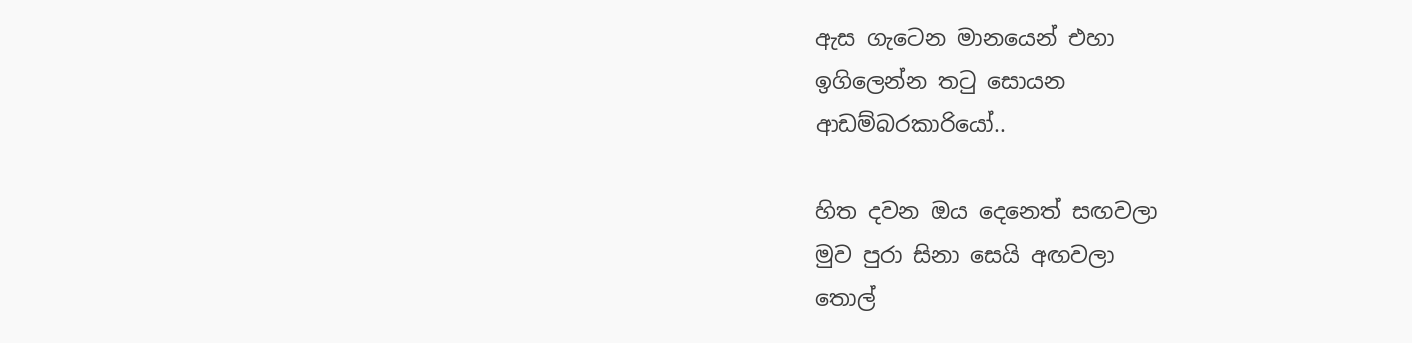ඇස ගැටෙන මානයෙන් එහා
ඉගිලෙන්න තටු සොයන
ආඩම්බරකාරියෝ..

හිත දවන ඔය දෙනෙත් සඟවලා
මුව පුරා සිනා සෙයි අඟවලා
තොල්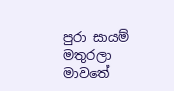පුරා සායම් මතුරලා
මාවතේ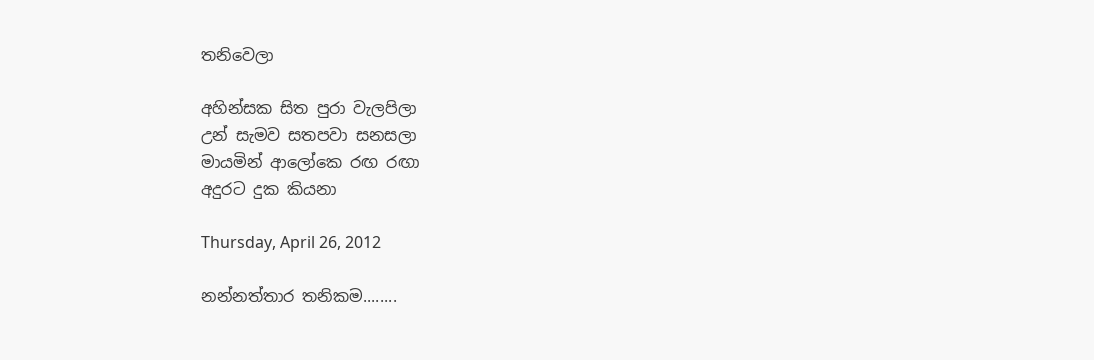තනිවෙලා

අහින්සක සිත පුරා වැලපිලා
උන් සැමව සතපවා සනසලා
මායමින් ආලෝකෙ රඟ රඟා
අදුරට දුක කියනා

Thursday, April 26, 2012

නන්නත්තාර තනිකම........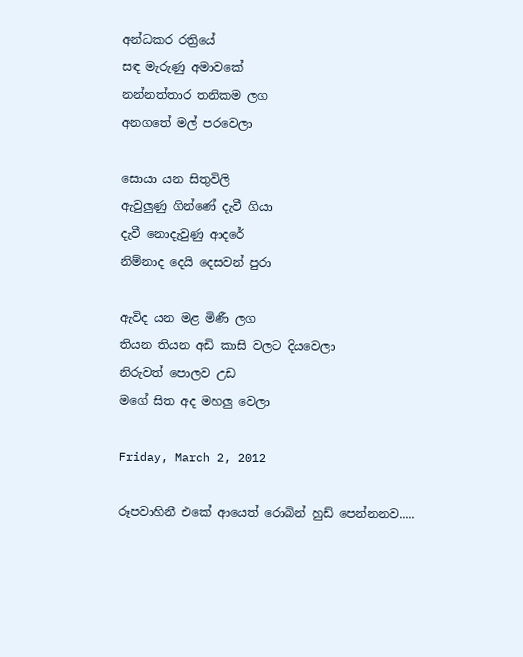අන්ධකර රත්‍රියේ
සඳ මැරුණු අමාවකේ
නන්නත්තාර තනිකම ලග
අනගතේ මල් පරවෙලා

සොයා යන සිතුවිලි
ඇවුලුණු ගින්ණේ දැවී ගියා
දැවී නොදැවුණු ආදරේ
නිම්නාද දෙයි දෙසවන් පුරා

ඇවිද යන මළ මිණී ලග
තියන තියන අඩි කාසි වලට දියවෙලා
නිරුවත් පොලව උඩ
මගේ සිත අද මහලු වෙලා

Friday, March 2, 2012

රූපවාහිනී එකේ ආයෙත් රොබින් හුඩ් පෙන්නනව.....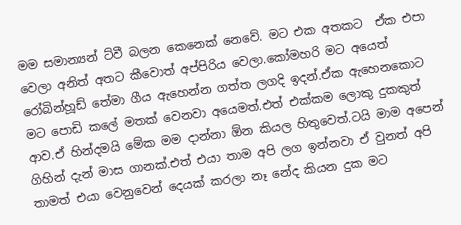මම සමාන්‍යන් ට්වී බලන කෙනෙක් නෙවේ. මට එක අතකට  ඒක එපා වෙලා අනිත් අතට කීවොත් අප්පිරිය වෙලා.කෝමහරි මට අයෙත් රෝබින්හූඩ් තේමා ගීය ඇහෙන්න ගත්ත ලගදි ඉදන්.ඒක ඇහෙනකොට මට පොඩි කලේ මතක් වෙනවා අයෙමත්.එත් එක්කම ලොකු දුකකුත් ආව.ඒ හින්දමයි මේක මම දාන්නා ඕන කියල හිතුවෙත්.ටයි මාම අපෙන් ගිහින් දැන් මාස ගානක්.එත් එයා තාම අපි ලග ඉන්නවා ඒ වුනත් අපි තාමත් එයා වෙනුවෙන් දෙයක් කරලා නෑ නේද කියන දුක මට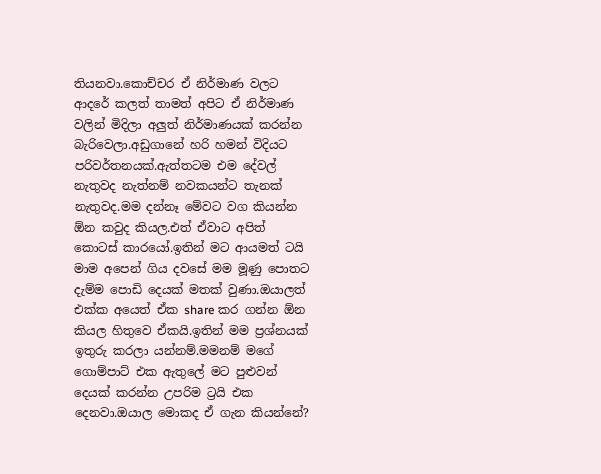තියනවා.කොච්චර ඒ නිර්මාණ වලට ආදරේ කලත් තාමත් අපිට ඒ නිර්මාණ වලින් මිදිලා අලුත් නිර්මාණයක් කරන්න බැරිවෙලා.අඩුගානේ හරි හමන් විදියට පරිවර්තනයක්.ඇත්තටම එම දේවල් නැතුවද නැත්නම් නවකයන්ට තැනක් නැතුවද.මම දන්නෑ මේවට වග කියන්න ඕන කවුද කියල.එත් ඒවාට අපිත් කොටස් කාරයෝ.ඉතින් මට ආයමත් ටයි මාම අපෙන් ගිය දවසේ මම මූණු පොතට දැම්ම පොඩි දෙයක් මතක් වුණා.ඔයාලත් එක්ක අයෙත් ඒක share කර ගන්න ඕන කියල හිතුවෙ ඒකයි.ඉතින් මම ප්‍රශ්නයක් ඉතුරු කරලා යන්නම්.මමනම් මගේ ගොම්පාට් එක ඇතුලේ මට පුළුවන් දෙයක් කරන්න උපරිම ට්‍රයි එක දෙනවා.ඔයාල මොකද ඒ ගැන කියන්නේ?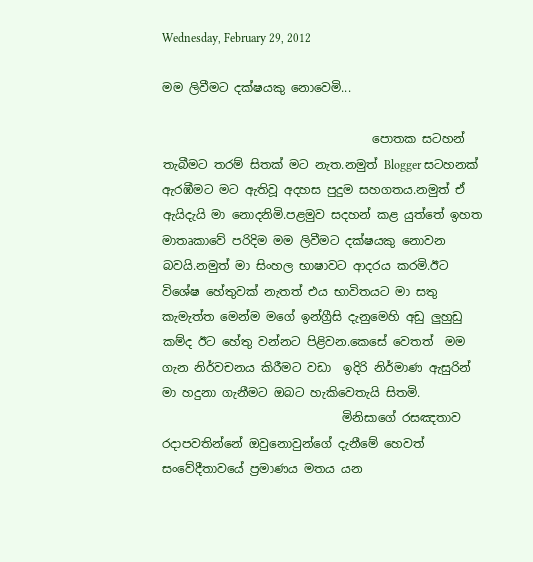Wednesday, February 29, 2012

මම ලිවීමට දක්ෂයකු නොවෙමි...

                                   පොතක සටහන් තැබීමට තරම් සිතක් මට නැත.නමුත් Blogger සටහනක් ඇරඹීමට මට ඇතිවූ අදහස පුදුම සහගතය.නමුත් ඒ ඇයිදැයි මා නොදනිමි.පළමුව සදහන් කළ යුත්තේ ඉහත මාතෘකාවේ පරිදිම මම ලිවීමට දක්ෂයකු නොවන බවයි.නමුත් මා සිංහල භාෂාවට ආදරය කරමි.ඊට විශේෂ හේතුවක් නැතත් එය භාවිතයට මා සතු කැමැත්ත මෙන්ම මගේ ඉන්ග්‍රීසි දැනුමෙහි අඩු ලුහුඩු කම්ද ඊට හේතු වන්නට පිළිවන.කෙසේ වෙතත්  මම ගැන නිර්වචනය කිරීමට වඩා  ඉදිරි නිර්මාණ ඇසුරින් මා හදුනා ගැනීමට ඔබට හැකිවෙතැයි සිතමි.
                              මිනිසාගේ රසඤතාව රදාපවතින්නේ ඔවුනොවුන්ගේ දැනීමේ හෙවත් සංවේදීතාවයේ ප්‍රමාණය මතය යන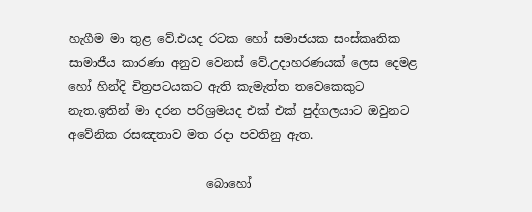හැගීම මා තුළ වේ.එයද රටක හෝ සමාජයක සංස්කෘතික සාමාජීය කාරණා අනුව වෙනස් වේ.උදාහරණයක් ලෙස දෙමළ හෝ හින්දි චිත්‍රපටයකට ඇති කැමැත්ත තවෙකෙකුට නැත.ඉතින් මා දරන පරිශ්‍රමයද එක් එක් පුද්ගලයා‍ට ඔවුනට අවේනික රසඤතාව මත රදා පවතිනු ඇත.

                       බොහෝ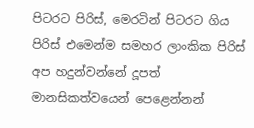පිටරට පිරිස්, මෙරටින් පිටරට ගිය පිරිස් එමෙන්ම සමහර ලාංකික පිරිස් අප හදුන්වන්නේ දූපත් මානසිකත්වයෙන් පෙළෙන්නන්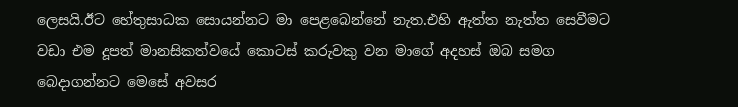ලෙසයි.ඊට හේතුසාධක සොයන්නට මා පෙළ‍බෙන්නේ නැත.එහි ඇත්ත නැත්ත සෙවීමට වඩා එම දූපත් මානසිකත්වයේ කොටස් කරුවකු වන මාගේ අදහස් ඔබ සමග බෙදාගන්නට මෙසේ අවසර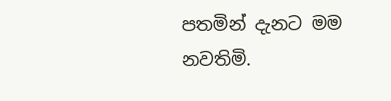පතමින් දැනට මම නවතිමි.